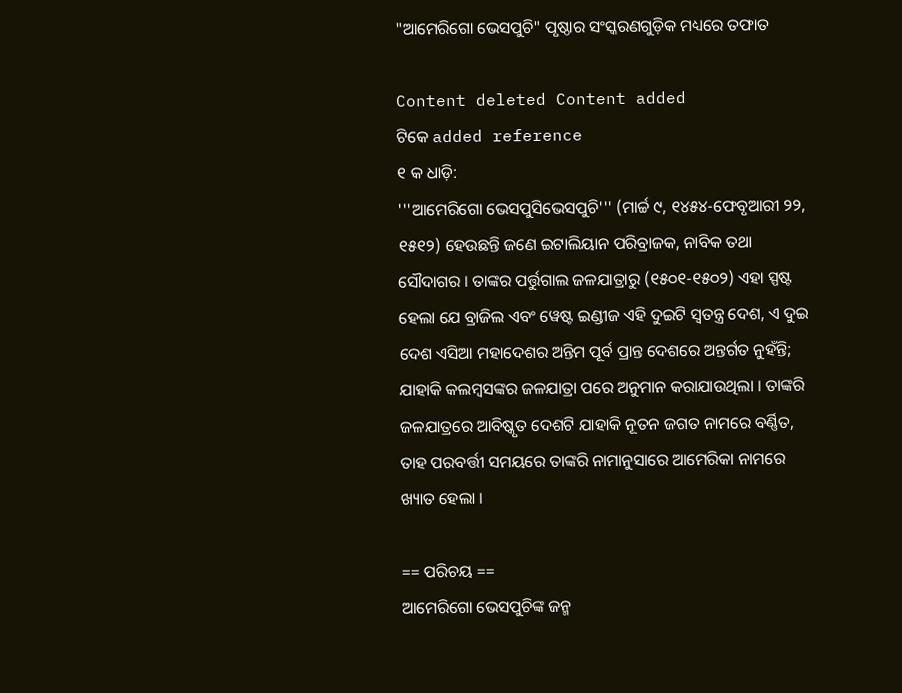"ଆମେରିଗୋ ଭେସପୁଚି" ପୃଷ୍ଠାର ସଂସ୍କରଣ‌ଗୁଡ଼ିକ ମଧ୍ୟରେ ତଫାତ

Content deleted Content added
ଟିକେ added reference
୧ କ ଧାଡ଼ି:
'''ଆମେରିଗୋ ଭେସପୁସିଭେସପୁଚି''' (ମାର୍ଚ୍ଚ ୯, ୧୪୫୪-ଫେବୃଆରୀ ୨୨, ୧୫୧୨) ହେଉଛନ୍ତି ଜଣେ ଇଟାଲିୟାନ ପରିବ୍ରାଜକ, ନାବିକ ତଥା ସୌଦାଗର । ତାଙ୍କର ପର୍ତ୍ତୁଗାଲ ଜଳଯାତ୍ରାରୁ (୧୫୦୧-୧୫୦୨) ଏହା ସ୍ପଷ୍ଟ ହେଲା ଯେ ବ୍ରାଜିଲ ଏବଂ ୱେଷ୍ଟ ଇଣ୍ଡୀଜ ଏହି ଦୁଇଟି ସ୍ଵତନ୍ତ୍ର ଦେଶ, ଏ ଦୁଇ ଦେଶ ଏସିଆ ମହାଦେଶର ଅନ୍ତିମ ପୂର୍ବ ପ୍ରାନ୍ତ ଦେଶରେ ଅନ୍ତର୍ଗତ ନୁହଁନ୍ତି; ଯାହାକି କଲମ୍ବସଙ୍କର ଜଳଯାତ୍ରା ପରେ ଅନୁମାନ କରାଯାଉଥିଲା । ତାଙ୍କରି ଜଳଯାତ୍ରରେ ଆବିଷ୍କୃତ ଦେଶଟି ଯାହାକି ନୂତନ ଜଗତ ନାମରେ ବର୍ଣ୍ଣିତ, ତାହ ପରବର୍ତ୍ତୀ ସମୟରେ ତାଙ୍କରି ନାମାନୁସାରେ ଆମେରିକା ନାମରେ ଖ୍ୟାତ ହେଲା ।

== ପରିଚୟ ==
ଆମେରିଗୋ ଭେସପୁଚିଙ୍କ ଜନ୍ମ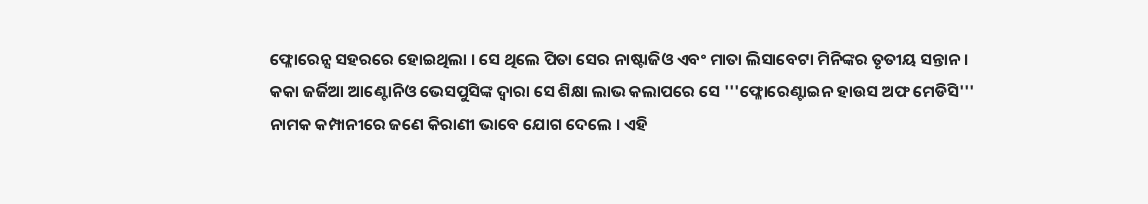ଫ୍ଳୋରେନ୍ସ ସହରରେ ହୋଇଥିଲା । ସେ ଥିଲେ ପିତା ସେର ନାଷ୍ଟାଜିଓ ଏବଂ ମାତା ଲିସାବେଟା ମିନିଙ୍କର ତୃତୀୟ ସନ୍ତାନ । କକା ଜର୍ଜିଆ ଆଣ୍ଟୋନିଓ ଭେସପୁସିଙ୍କ ଦ୍ଵାରା ସେ ଶିକ୍ଷା ଲାଭ କଲାପରେ ସେ '''ଫ୍ଳୋରେଣ୍ଟାଇନ ହାଉସ ଅଫ ମେଡିସି''' ନାମକ କମ୍ପାନୀରେ ଜଣେ କିରାଣୀ ଭାବେ ଯୋଗ ଦେଲେ । ଏହି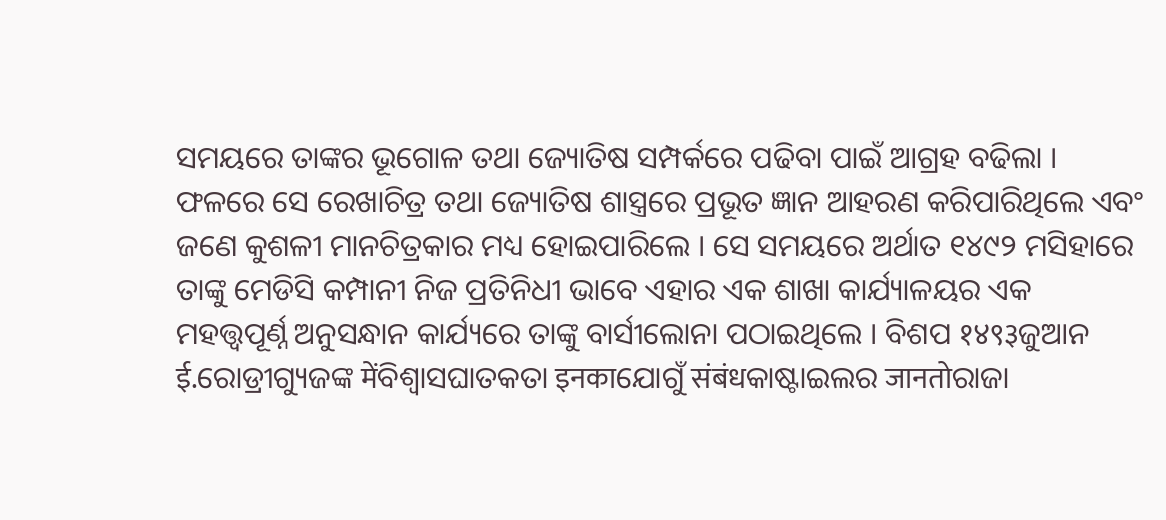ସମୟରେ ତାଙ୍କର ଭୂଗୋଳ ତଥା ଜ୍ୟୋତିଷ ସମ୍ପର୍କରେ ପଢିବା ପାଇଁ ଆଗ୍ରହ ବଢିଲା । ଫଳରେ ସେ ରେଖାଚିତ୍ର ତଥା ଜ୍ୟୋତିଷ ଶାସ୍ତ୍ରରେ ପ୍ରଭୂତ ଜ୍ଞାନ ଆହରଣ କରିପାରିଥିଲେ ଏବଂ ଜଣେ କୁଶଳୀ ମାନଚିତ୍ରକାର ମଧ୍ୟ ହୋଇପାରିଲେ । ସେ ସମୟରେ ଅର୍ଥାତ ୧୪୯୨ ମସିହାରେ ତାଙ୍କୁ ମେଡିସି କମ୍ପାନୀ ନିଜ ପ୍ରତିନିଧୀ ଭାବେ ଏହାର ଏକ ଶାଖା କାର୍ଯ୍ୟାଳୟର ଏକ ମହତ୍ତ୍ଵପୂର୍ଣ୍ନ ଅନୁସନ୍ଧାନ କାର୍ଯ୍ୟରେ ତାଙ୍କୁ ବାର୍ସୀଲୋନା ପଠାଇଥିଲେ । ବିଶପ १४९३ଜୁଆନ ई.ରୋଡ୍ରୀଗ୍ୟୁଜଙ୍କ मेंବିଶ୍ଵାସଘାତକତା इनकाଯୋଗୁଁ संबंधକାଷ୍ଟାଇଲର जानतोରାଜା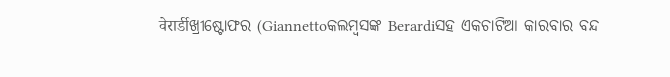वेरार्डीଖ୍ରୀଷ୍ଟୋଫର (Giannettoକଲମ୍ବସଙ୍କ Berardiସହ ଏକଚାଟିଆ କାରବାର ବନ୍ଦ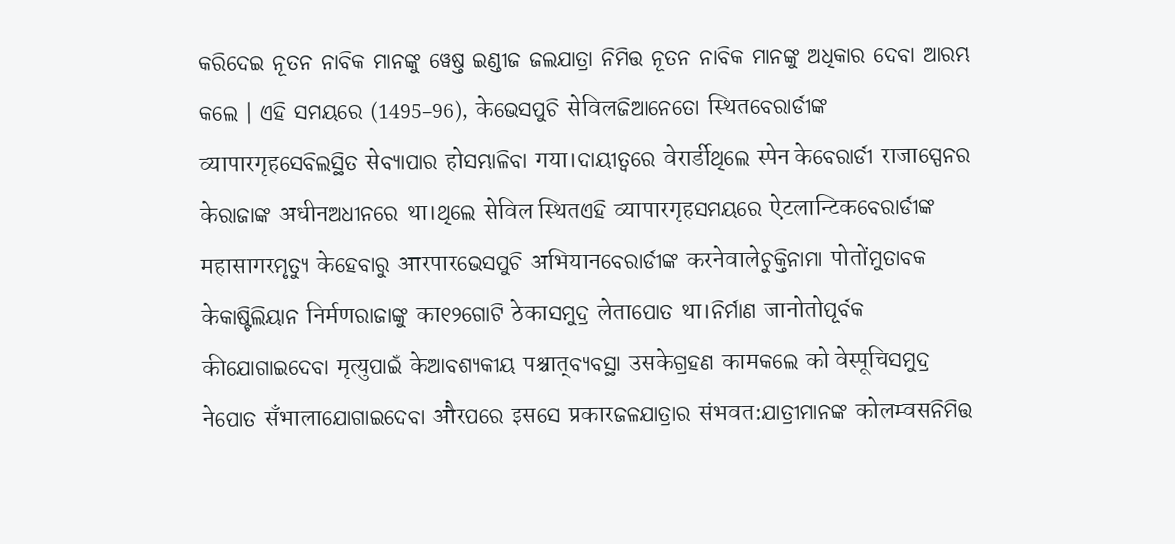କରିଦେଇ ନୂତନ ନାବିକ ମାନଙ୍କୁ ୱେଷ୍ତ ଇଣ୍ଡୀଜ ଜଲଯାତ୍ରା ନିମିତ୍ତ ନୂତନ ନାବିକ ମାନଙ୍କୁ ଅଧିକାର ଦେବା ଆରମ୍ଭ କଲେ । ଏହି ସମୟରେ (1495–96), केଭେସପୁଚି सेविलଜିଆନେତୋ स्थितବେରାର୍ଡୀଙ୍କ व्यापारगृहସେବିଲସ୍ଥିତ सेବ୍ୟାପାର होସମ୍ଭାଳିବା गया।ଦାୟୀତ୍ଵରେ वेरार्डीଥିଲେ स्पेन केବେରାର୍ଡୀ राजाସ୍ପେନର केରାଜାଙ୍କ अधीनଅଧୀନରେ था।ଥିଲେ सेविल स्थितଏହି व्यापारगृहସମୟରେ ऐटलान्टिकବେରାର୍ଡୀଙ୍କ महासागरମୃତ୍ୟୁ केହେବାରୁ आरपारଭେସପୁଚି अभियानବେରାର୍ଡୀଙ୍କ करनेवालेଚୁକ୍ତିନାମା पोतोंମୁତାବକ केକାଷ୍ଟିଲିୟାନ निर्मणରାଜାଙ୍କୁ का୧୨ଗୋଟି ठेकाସମୁଦ୍ର लेताପୋତ था।ନିର୍ମାଣ जानोतोପୂର୍ବକ कीଯୋଗାଇଦେବା मृत्युପାଇଁ केଆବଶ୍ୟକୀୟ पश्चात्ବ୍ୟବସ୍ଥା उसकेଗ୍ରହଣ कामକଲେ को वेस्पूचिସମୁଦ୍ର नेପୋତ सँभालाଯୋଗାଇଦେବା औरପରେ इसସେ प्रकारଜଳଯାତ୍ରାର संभवत:ଯାତ୍ରୀମାନଙ୍କ कोलम्वसନିମିତ୍ତ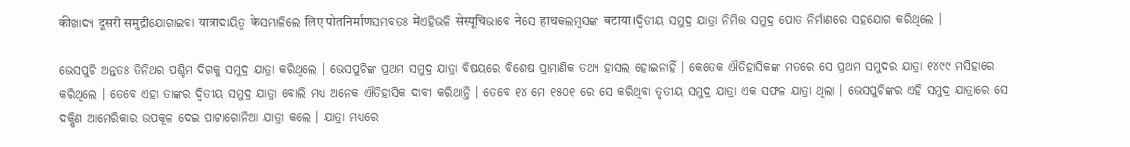कीଖାଦ୍ୟ दूसरी समुद्रीଯୋଗାଇବା यात्राଦାୟିତ୍ଵ केସମ୍ଭାଳିଲେ लिए पोतनिर्माणସମ୍ଭବତଃ मेंଏହିଭଳି सेस्पूचिଭାବେ नेସେ हाथକଲମ୍ବସଙ୍କ बटाया।ଦ୍ଵିତୀୟ ସମୁଦ୍ର ଯାତ୍ରା ନିମିତ୍ତ ସମୁଦ୍ର ପୋତ ନିର୍ମାଣରେ ସହଯୋଗ କରିଥିଲେ ।

ଭେସପୁଚି ଅନ୍ତତଃ ତିନିଥର ପଶ୍ଚିମ ଦିଗକୁ ସମୁଦ୍ର ଯାତ୍ରା କରିଥିଲେ । ଭେସପୁଚିଙ୍କ ପ୍ରଥମ ସମୁଦ୍ର ଯାତ୍ରା ବିଷୟରେ ବିଶେଷ ପ୍ରାମାଣିକ ତଥ୍ୟ ହାସଲ ହୋଇନାହିଁ । କେତେକ ଐତିହାସିକଙ୍କ ମତରେ ସେ ପ୍ରଥମ ସମୁଦର ଯାତ୍ରା ୧୪୯୯ ମସିହାରେ କରିଥିଲେ । ତେବେ ଏହା ତାଙ୍କର ଦ୍ଵିତୀୟ ସମୁଦ୍ର ଯାତ୍ରା ବୋଲି ମଧ୍ୟ ଅନେକ ଐତିହାସିକ ଦାବୀ କରିଥାନ୍ତି । ତେବେ ୧୪ ମେ ୧୫୦୧ ରେ ସେ କରିଥିବା ତୃତୀୟ ସମୁଦ୍ର ଯାତ୍ରା ଏକ ସଫଳ ଯାତ୍ରା ଥିଲା । ଭେସପୁଚିଙ୍କର ଏହି ସମୁଦ୍ର ଯାତ୍ରାରେ ସେ ଦକ୍ଷିଣ ଆମେରିକାର ଉପକୂଳ ଦେଇ ପାଟାଗୋନିଆ ଯାତ୍ରା କଲେ । ଯାତ୍ରା ମଧ୍ୟରେ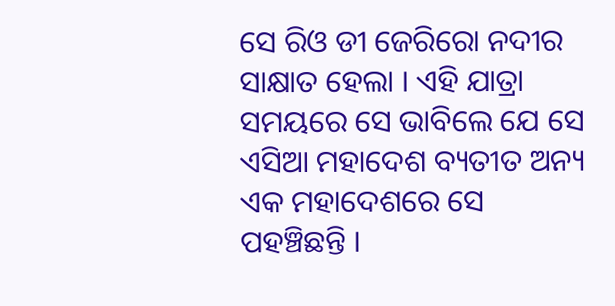ସେ ରିଓ ଡୀ ଜେରିରୋ ନଦୀର ସାକ୍ଷାତ ହେଲା । ଏହି ଯାତ୍ରା ସମୟରେ ସେ ଭାବିଲେ ଯେ ସେ ଏସିଆ ମହାଦେଶ ବ୍ୟତୀତ ଅନ୍ୟ ଏକ ମହାଦେଶରେ ସେ ପହଞ୍ଚିଛନ୍ତି ।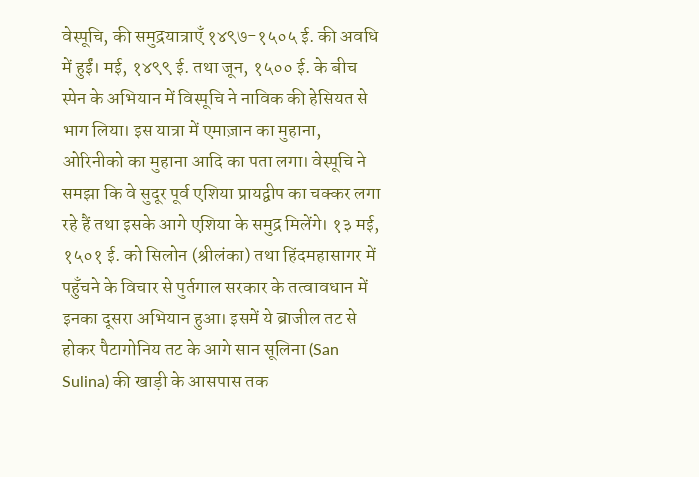वेस्पूचि, की समुद्रयात्राएँ १४९७-१५०५ ई. की अवधि में हुईं। मई, १४९९ ई. तथा जून, १५०० ई. के बीच स्पेन के अभियान में विस्पूचि ने नाविक की हेसियत से भाग लिया। इस यात्रा में एमाज़ान का मुहाना, ओरिनीको का मुहाना आदि का पता लगा। वेस्पूचि ने समझा कि वे सुदूर पूर्व एशिया प्रायद्वीप का चक्कर लगा रहे हैं तथा इसके आगे एशिया के समुद्र मिलेंगे। १३ मई, १५०१ ई. को सिलोन (श्रीलंका) तथा हिंदमहासागर में पहुँचने के विचार से पुर्तगाल सरकार के तत्वावधान में इनका दूसरा अभियान हुआ। इसमें ये ब्राजील तट से होकर पैटागोनिय तट के आगे सान सूलिना (San Sulina) की खाड़ी के आसपास तक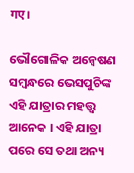गए।

ଭୌଗୋଳିକ ଅନ୍ଵେଷଣ ସମ୍ବନ୍ଧରେ ଭେସପୁଚିଙ୍କ ଏହି ଯାତ୍ରାର ମହତ୍ତ୍ୱ ଆନେକ । ଏହି ଯାତ୍ରା ପରେ ସେ ତଥା ଅନ୍ୟ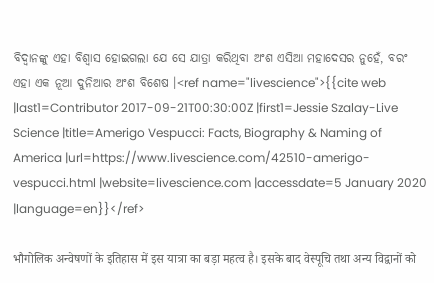ବିଦ୍ଵାନଙ୍କୁ ଏହା ବିଶ୍ଵାସ ହୋଇଗଲା ଯେ ସେ ଯାତ୍ରା କରିଥିବା ଅଂଶ ଏସିଆ ମହାଦେସର ନୁହେଁ, ବରଂ ଏହା ଏକ ନୂଆ ଦୁନିଆର ଅଂଶ ବିଶେଷ ।<ref name="livescience">{{cite web |last1=Contributor 2017-09-21T00:30:00Z |first1=Jessie Szalay-Live Science |title=Amerigo Vespucci: Facts, Biography & Naming of America |url=https://www.livescience.com/42510-amerigo-vespucci.html |website=livescience.com |accessdate=5 January 2020 |language=en}}</ref>

भौगोलिक अन्वेषणों के इतिहास में इस यात्रा का बड़ा महत्व है। इसके बाद वेस्पूचि तथा अन्य विद्वानों को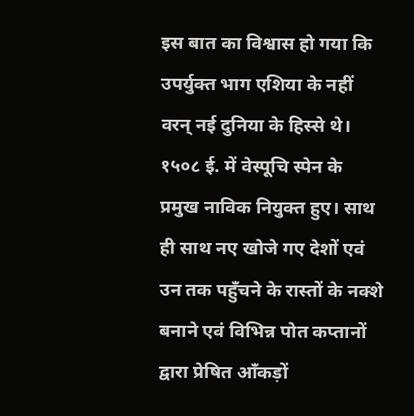इस बात का विश्वास हो गया कि उपर्युक्त भाग एशिया के नहीं वरन् नई दुनिया के हिस्से थे। १५०८ ई. में वेस्पूचि स्पेन के प्रमुख नाविक नियुक्त हुए। साथ ही साथ नए खोजे गए देशों एवं उन तक पहुँचने के रास्तों के नक्शे बनाने एवं विभिन्न पोत कप्तानों द्वारा प्रेषित आँकड़ों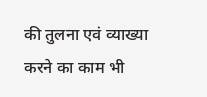की तुलना एवं व्याख्या करने का काम भी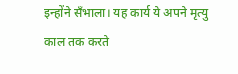इन्होंने सँभाला। यह कार्य ये अपने मृत्यु काल तक करते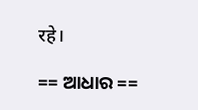रहे।

== ଆଧାର ==